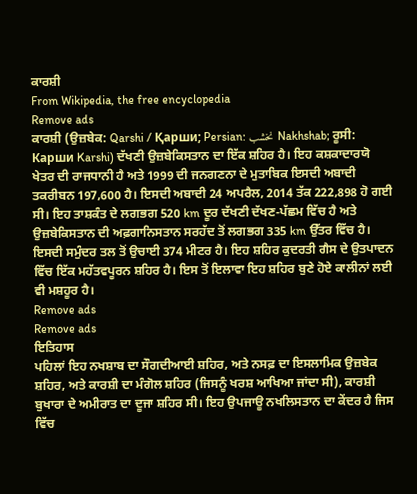ਕਾਰਸ਼ੀ
From Wikipedia, the free encyclopedia
Remove ads
ਕਾਰਸ਼ੀ (ਉਜ਼ਬੇਕ: Qarshi / Қарши; Persian: نخشب Nakhshab; ਰੂਸੀ: Карши Karshi) ਦੱਖਣੀ ਉਜ਼ਬੇਕਿਸਤਾਨ ਦਾ ਇੱਕ ਸ਼ਹਿਰ ਹੈ। ਇਹ ਕਸ਼ਕਾਦਾਰਯੋ ਖੇਤਰ ਦੀ ਰਾਜਧਾਨੀ ਹੈ ਅਤੇ 1999 ਦੀ ਜਨਗਣਨਾ ਦੇ ਮੁਤਾਬਿਕ ਇਸਦੀ ਅਬਾਦੀ ਤਕਰੀਬਨ 197,600 ਹੈ। ਇਸਦੀ ਅਬਾਦੀ 24 ਅਪਰੈਲ, 2014 ਤੱਕ 222,898 ਹੋ ਗਈ ਸੀ। ਇਹ ਤਾਸ਼ਕੰਤ ਦੇ ਲਗਭਗ 520 km ਦੂਰ ਦੱਖਣੀ ਦੱਖਣ-ਪੱਛਮ ਵਿੱਚ ਹੈ ਅਤੇ ਉਜ਼ਬੇਕਿਸਤਾਨ ਦੀ ਅਫ਼ਗਾਨਿਸਤਾਨ ਸਰਹੱਦ ਤੋਂ ਲਗਭਗ 335 km ਉੱਤਰ ਵਿੱਚ ਹੈ। ਇਸਦੀ ਸਮੁੰਦਰ ਤਲ ਤੋਂ ਉਚਾਈ 374 ਮੀਟਰ ਹੈ। ਇਹ ਸ਼ਹਿਰ ਕੁਦਰਤੀ ਗੈਸ ਦੇ ਉਤਪਾਦਨ ਵਿੱਚ ਇੱਕ ਮਹੱਤਵਪੂਰਨ ਸ਼ਹਿਰ ਹੈ। ਇਸ ਤੋਂ ਇਲਾਵਾ ਇਹ ਸ਼ਹਿਰ ਬੁਣੇ ਹੋਏ ਕਾਲੀਨਾਂ ਲਈ ਵੀ ਮਸ਼ਹੂਰ ਹੈ।
Remove ads
Remove ads
ਇਤਿਹਾਸ
ਪਹਿਲਾਂ ਇਹ ਨਖਸ਼ਾਬ ਦਾ ਸੌਗਦੀਆਈ ਸ਼ਹਿਰ, ਅਤੇ ਨਸਫ਼ ਦਾ ਇਸਲਾਮਿਕ ਉਜ਼ਬੇਕ ਸ਼ਹਿਰ, ਅਤੇ ਕਾਰਸ਼ੀ ਦਾ ਮੰਗੋਲ ਸ਼ਹਿਰ (ਜਿਸਨੂੰ ਖਰਸ਼ ਆਖਿਆ ਜਾਂਦਾ ਸੀ), ਕਾਰਸ਼ੀ ਬੁਖਾਰਾ ਦੇ ਅਮੀਰਾਤ ਦਾ ਦੂਜਾ ਸ਼ਹਿਰ ਸੀ। ਇਹ ਉਪਜਾਊ ਨਖਲਿਸਤਾਨ ਦਾ ਕੇਂਦਰ ਹੈ ਜਿਸ ਵਿੱਚ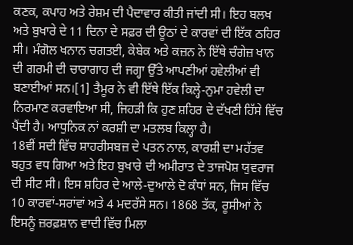ਕਣਕ, ਕਪਾਹ ਅਤੇ ਰੇਸ਼ਮ ਦੀ ਪੈਦਾਵਾਰ ਕੀਤੀ ਜਾਂਦੀ ਸੀ। ਇਹ ਬਲਖ ਅਤੇ ਬੁਖਾਰੇ ਦੇ 11 ਦਿਨਾ ਦੇ ਸਫ਼ਰ ਦੀ ਊਠਾਂ ਦੇ ਕਾਰਵਾਂ ਦੀ ਇੱਕ ਠਹਿਰ ਸੀ। ਮੰਗੋਲ ਖਨਾਨ ਚਗਤਈ, ਕੇਬੇਕ ਅਤੇ ਕਜ਼ਨ ਨੇ ਇੱਥੇ ਚੰਗੇਜ਼ ਖਾਨ ਦੀ ਗਰਮੀ ਦੀ ਚਾਰਾਗਾਹ ਦੀ ਜਗ੍ਹਾ ਉੱਤੇ ਆਪਣੀਆਂ ਹਵੇਲੀਆਂ ਵੀ ਬਣਾਈਆਂ ਸਨ।[1] ਤੈਮੂਰ ਨੇ ਵੀ ਇੱਥੇ ਇੱਕ ਕਿਲ੍ਹੇ-ਨੁਮਾ ਹਵੇਲੀ ਦਾ ਨਿਰਮਾਣ ਕਰਵਾਇਆ ਸੀ, ਜਿਹੜੀ ਕਿ ਹੁਣ ਸ਼ਹਿਰ ਦੇ ਦੱਖਣੀ ਹਿੱਸੇ ਵਿੱਚ ਪੈਂਦੀ ਹੈ। ਆਧੁਨਿਕ ਨਾਂ ਕਰਸ਼ੀ ਦਾ ਮਤਲਬ ਕਿਲ੍ਹਾ ਹੈ।
18ਵੀਂ ਸਦੀ ਵਿੱਚ ਸ਼ਾਹਰੀਸਬਜ਼ ਦੇ ਪਤਨ ਨਾਲ, ਕਾਰਸ਼ੀ ਦਾ ਮਹੱਤਵ ਬਹੁਤ ਵਧ ਗਿਆ ਅਤੇ ਇਹ ਬੁਖਾਰੇ ਦੀ ਅਮੀਰਾਤ ਦੇ ਤਾਜਪੋਸ਼ ਯੁਵਰਾਜ ਦੀ ਸੀਟ ਸੀ। ਇਸ ਸ਼ਹਿਰ ਦੇ ਆਲੇ-ਦੁਆਲੇ ਦੋ ਕੰਧਾਂ ਸਨ, ਜਿਸ ਵਿੱਚ 10 ਕਾਰਵਾਂ-ਸਰਾਂਵਾਂ ਅਤੇ 4 ਮਦਰੱਸੇ ਸਨ। 1868 ਤੱਕ, ਰੂਸੀਆਂ ਨੇ ਇਸਨੂੰ ਜ਼ਰਫ਼ਸ਼ਾਨ ਵਾਦੀ ਵਿੱਚ ਮਿਲਾ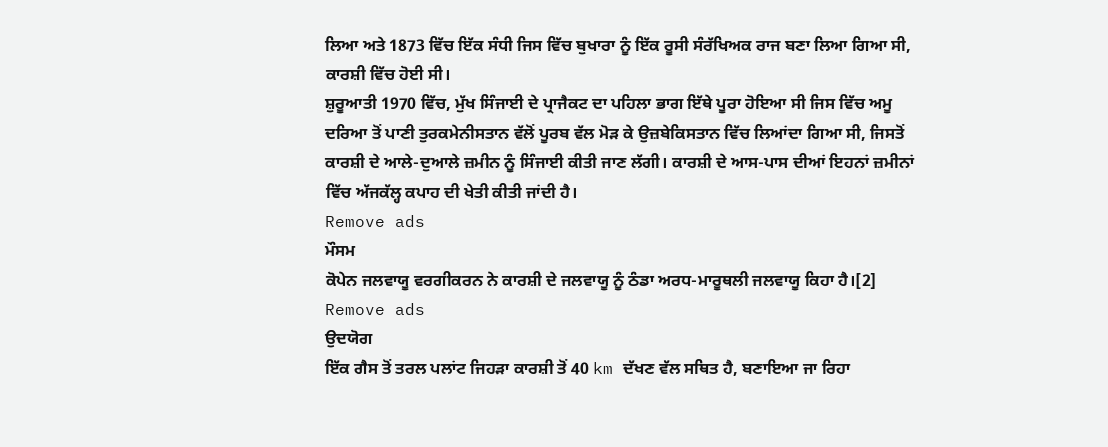ਲਿਆ ਅਤੇ 1873 ਵਿੱਚ ਇੱਕ ਸੰਧੀ ਜਿਸ ਵਿੱਚ ਬੁਖਾਰਾ ਨੂੰ ਇੱਕ ਰੂਸੀ ਸੰਰੱਖਿਅਕ ਰਾਜ ਬਣਾ ਲਿਆ ਗਿਆ ਸੀ, ਕਾਰਸ਼ੀ ਵਿੱਚ ਹੋਈ ਸੀ।
ਸ਼ੁਰੂਆਤੀ 1970 ਵਿੱਚ, ਮੁੱਖ ਸਿੰਜਾਈ ਦੇ ਪ੍ਰਾਜੈਕਟ ਦਾ ਪਹਿਲਾ ਭਾਗ ਇੱਥੇ ਪੂਰਾ ਹੋਇਆ ਸੀ ਜਿਸ ਵਿੱਚ ਅਮੂ ਦਰਿਆ ਤੋਂ ਪਾਣੀ ਤੁਰਕਮੇਨੀਸਤਾਨ ਵੱਲੋਂ ਪੂਰਬ ਵੱਲ ਮੋੜ ਕੇ ਉਜ਼ਬੇਕਿਸਤਾਨ ਵਿੱਚ ਲਿਆਂਦਾ ਗਿਆ ਸੀ, ਜਿਸਤੋਂ ਕਾਰਸ਼ੀ ਦੇ ਆਲੇ-ਦੁਆਲੇ ਜ਼ਮੀਨ ਨੂੰ ਸਿੰਜਾਈ ਕੀਤੀ ਜਾਣ ਲੱਗੀ। ਕਾਰਸ਼ੀ ਦੇ ਆਸ-ਪਾਸ ਦੀਆਂ ਇਹਨਾਂ ਜ਼ਮੀਨਾਂ ਵਿੱਚ ਅੱਜਕੱਲ੍ਹ ਕਪਾਹ ਦੀ ਖੇਤੀ ਕੀਤੀ ਜਾਂਦੀ ਹੈ।
Remove ads
ਮੌਸਮ
ਕੋਪੇਨ ਜਲਵਾਯੂ ਵਰਗੀਕਰਨ ਨੇ ਕਾਰਸ਼ੀ ਦੇ ਜਲਵਾਯੂ ਨੂੰ ਠੰਡਾ ਅਰਧ-ਮਾਰੂਥਲੀ ਜਲਵਾਯੂ ਕਿਹਾ ਹੈ।[2]
Remove ads
ਉਦਯੋਗ
ਇੱਕ ਗੈਸ ਤੋਂ ਤਰਲ ਪਲਾਂਟ ਜਿਹੜਾ ਕਾਰਸ਼ੀ ਤੋਂ 40 km ਦੱਖਣ ਵੱਲ ਸਥਿਤ ਹੈ, ਬਣਾਇਆ ਜਾ ਰਿਹਾ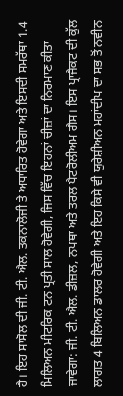ਹੈ। ਇਹ ਸਾਸੋਲ ਦੀ ਜੀ. ਟੀ. ਐਲ. ਤਕਨਾਲੋਜੀ ਤੇ ਅਧਾਰਿਤ ਹੋਵੇਗਾ ਅਤੇ ਇਸਦੀ ਸਮਰੱਥਾ 1.4 ਮਿਲਿਅਨ ਮੀਟਰਿਕ ਟਨ ਪ੍ਰਤੀ ਸਾਲ ਹੋਵੇਗੀ, ਜਿਸ ਵਿੱਚ ਇਹਨਾਂ ਚੀਜ਼ਾਂ ਦਾ ਨਿਰਮਾਣ ਕੀਤਾ ਜਾਵੇਗਾ: ਜੀ. ਟੀ. ਐਲ. ਡੀਜ਼ਲ, ਨਪਥਾ ਅਤੇ ਤਰਲ ਪੈਟਰੋਲੀਅਮ ਗੈਸ। ਇਸ ਪ੍ਰਾਜੈਕਟ ਦੀ ਕੁੱਲ ਲਾਗਤ 4 ਬਿਲਿਅਨ ਡਾਲਰ ਹੋਵੇਗੀ ਅਤੇ ਇਹ ਕਿਸੇ ਵੀ ਯੁਰੇਸ਼ੀਅਨ ਮਹਾਂਦੀਪ ਦਾ ਸਭ ਤੋਂ ਨਵੀਨ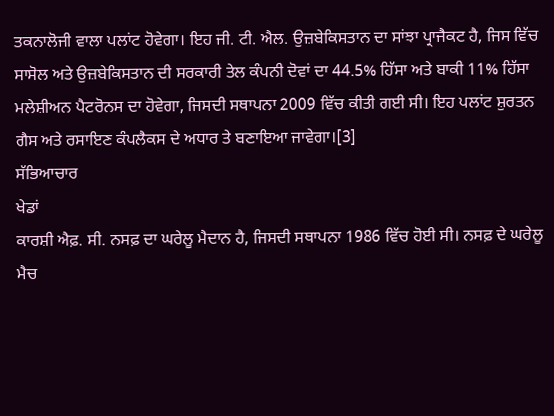ਤਕਨਾਲੋਜੀ ਵਾਲਾ ਪਲਾਂਟ ਹੋਵੇਗਾ। ਇਹ ਜੀ. ਟੀ. ਐਲ. ਉਜ਼ਬੇਕਿਸਤਾਨ ਦਾ ਸਾਂਝਾ ਪ੍ਰਾਜੈਕਟ ਹੈ, ਜਿਸ ਵਿੱਚ ਸਾਸੋਲ ਅਤੇ ਉਜ਼ਬੇਕਿਸਤਾਨ ਦੀ ਸਰਕਾਰੀ ਤੇਲ ਕੰਪਨੀ ਦੋਵਾਂ ਦਾ 44.5% ਹਿੱਸਾ ਅਤੇ ਬਾਕੀ 11% ਹਿੱਸਾ ਮਲੇਸ਼ੀਅਨ ਪੈਟਰੋਨਸ ਦਾ ਹੋਵੇਗਾ, ਜਿਸਦੀ ਸਥਾਪਨਾ 2009 ਵਿੱਚ ਕੀਤੀ ਗਈ ਸੀ। ਇਹ ਪਲਾਂਟ ਸ਼ੁਰਤਨ ਗੈਸ ਅਤੇ ਰਸਾਇਣ ਕੰਪਲੈਕਸ ਦੇ ਅਧਾਰ ਤੇ ਬਣਾਇਆ ਜਾਵੇਗਾ।[3]
ਸੱਭਿਆਚਾਰ
ਖੇਡਾਂ
ਕਾਰਸ਼ੀ ਐਫ਼. ਸੀ. ਨਸਫ਼ ਦਾ ਘਰੇਲੂ ਮੈਦਾਨ ਹੈ, ਜਿਸਦੀ ਸਥਾਪਨਾ 1986 ਵਿੱਚ ਹੋਈ ਸੀ। ਨਸਫ਼ ਦੇ ਘਰੇਲੂ ਮੈਚ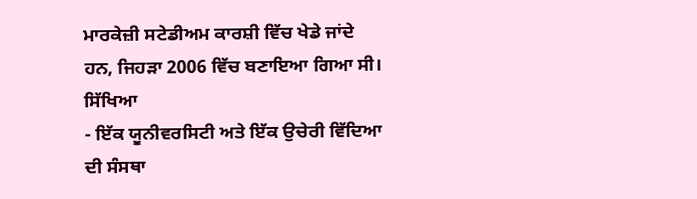ਮਾਰਕੇਜ਼ੀ ਸਟੇਡੀਅਮ ਕਾਰਸ਼ੀ ਵਿੱਚ ਖੇਡੇ ਜਾਂਦੇ ਹਨ, ਜਿਹੜਾ 2006 ਵਿੱਚ ਬਣਾਇਆ ਗਿਆ ਸੀ।
ਸਿੱਖਿਆ
- ਇੱਕ ਯੂਨੀਵਰਸਿਟੀ ਅਤੇ ਇੱਕ ਉਚੇਰੀ ਵਿੱਦਿਆ ਦੀ ਸੰਸਥਾ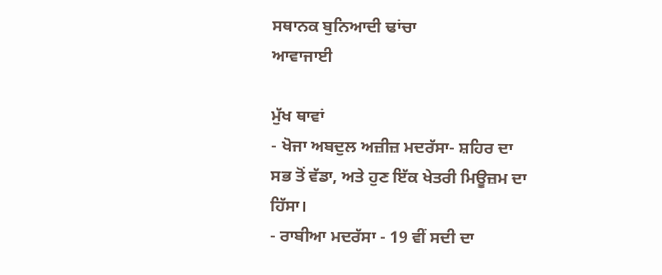ਸਥਾਨਕ ਬੁਨਿਆਦੀ ਢਾਂਚਾ
ਆਵਾਜਾਈ

ਮੁੱਖ ਥਾਵਾਂ
- ਖੋਜਾ ਅਬਦੁਲ ਅਜ਼ੀਜ਼ ਮਦਰੱਸਾ- ਸ਼ਹਿਰ ਦਾ ਸਭ ਤੋਂ ਵੱਡਾ, ਅਤੇ ਹੁਣ ਇੱਕ ਖੇਤਰੀ ਮਿਊਜ਼ਮ ਦਾ ਹਿੱਸਾ।
- ਰਾਬੀਆ ਮਦਰੱਸਾ - 19 ਵੀਂ ਸਦੀ ਦਾ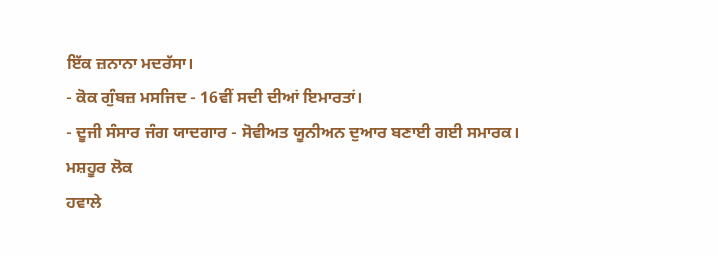ਇੱਕ ਜ਼ਨਾਨਾ ਮਦਰੱਸਾ।
- ਕੋਕ ਗੁੰਬਜ਼ ਮਸਜਿਦ - 16ਵੀਂ ਸਦੀ ਦੀਆਂ ਇਮਾਰਤਾਂ।
- ਦੂਜੀ ਸੰਸਾਰ ਜੰਗ ਯਾਦਗਾਰ - ਸੋਵੀਅਤ ਯੂਨੀਅਨ ਦੁਆਰ ਬਣਾਈ ਗਈ ਸਮਾਰਕ।
ਮਸ਼ਹੂਰ ਲੋਕ
ਹਵਾਲੇ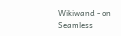Wikiwand - on
Seamless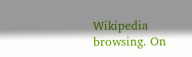Wikipedia browsing. On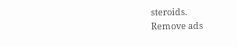steroids.
Remove ads